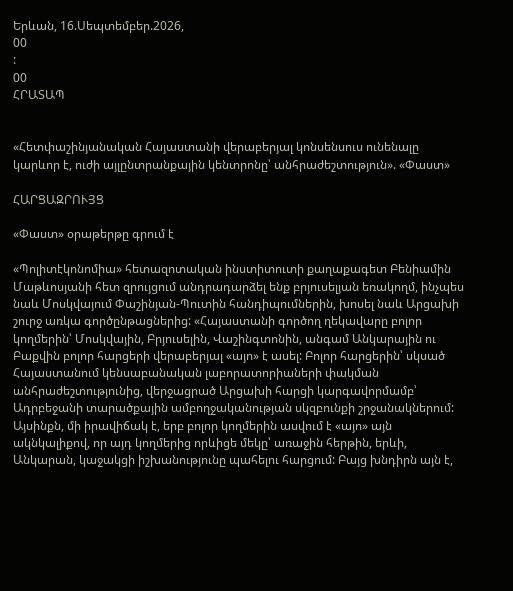Երևան, 16.Սեպտեմբեր.2026,
00
:
00
ՀՐԱՏԱՊ


«Հետփաշինյանական Հայաստանի վերաբերյալ կոնսենսուս ունենալը կարևոր է, ուժի այլընտրանքային կենտրոնը՝ անհրաժեշտություն». «Փաստ»

ՀԱՐՑԱԶՐՈՒՅՑ

«Փաստ» օրաթերթը գրում է

«Պոլիտէկոնոմիա» հետազոտական ինստիտուտի քաղաքագետ Բենիամին Մաթևոսյանի հետ զրույցում անդրադարձել ենք բրյուսելյան եռակողմ, ինչպես նաև Մոսկվայում Փաշինյան-Պուտին հանդիպումներին, խոսել նաև Արցախի շուրջ առկա գործընթացներից: «Հայաստանի գործող ղեկավարը բոլոր կողմերին՝ Մոսկվային, Բրյուսելին, Վաշինգտոնին, անգամ Անկարային ու Բաքվին բոլոր հարցերի վերաբերյալ «այո» է ասել: Բոլոր հարցերին՝ սկսած Հայաստանում կենսաբանական լաբորատորիաների փակման անհրաժեշտությունից, վերջացրած Արցախի հարցի կարգավորմամբ՝ Ադրբեջանի տարածքային ամբողջականության սկզբունքի շրջանակներում: Այսինքն, մի իրավիճակ է, երբ բոլոր կողմերին ասվում է «այո» այն ակնկալիքով, որ այդ կողմերից որևիցե մեկը՝ առաջին հերթին, երևի, Անկարան, կաջակցի իշխանությունը պահելու հարցում: Բայց խնդիրն այն է,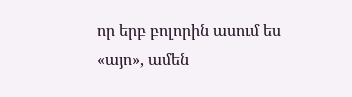որ երբ բոլորին ասում ես «այո», ամեն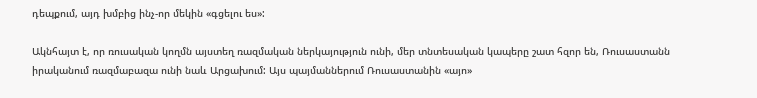դեպքում, այդ խմբից ինչ-որ մեկին «գցելու ես»:

Ակնհայտ է, որ ռուսական կողմն այստեղ ռազմական ներկայություն ունի, մեր տնտեսական կապերը շատ հզոր են, Ռուսաստանն իրականում ռազմաբազա ունի նաև Արցախում: Այս պայմաններում Ռուսաստանին «այո»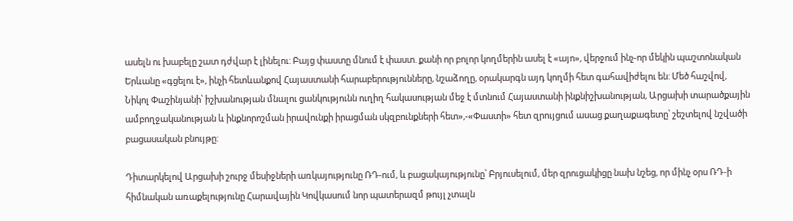ասելն ու խաբելը շատ դժվար է լինելու: Բայց փաստը մնում է փաստ. քանի որ բոլոր կողմերին ասել է «այո», վերջում ինչ-որ մեկին պաշտոնական Երևանը «գցելու է», ինչի հետևանքով Հայաստանի հարաբերությունները, նշաձողը, օրակարգն այդ կողմի հետ գահավիժելու են: Մեծ հաշվով, Նիկոլ Փաշինյանի՝ իշխանության մնալու ցանկությունն ուղիղ հակասության մեջ է մտնում Հայաստանի ինքնիշխանության, Արցախի տարածքային ամբողջականության և ինքնորոշման իրավունքի իրացման սկզբունքների հետ»,-«Փաստի» հետ զրույցում ասաց քաղաքագետը՝ շեշտելով նշվածի բացասական բնույթը:

Դիտարկելով Արցախի շուրջ մեսիջների առկայությունը ՌԴ-ում, և բացակայությունը՝ Բրյուսելում, մեր զրուցակիցը նախ նշեց, որ մինչ օրս ՌԴ-ի հիմնական առաքելությունը Հարավային Կովկասում նոր պատերազմ թույլ չտալն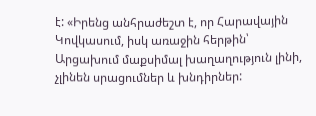է: «Իրենց անհրաժեշտ է, որ Հարավային Կովկասում, իսկ առաջին հերթին՝ Արցախում մաքսիմալ խաղաղություն լինի, չլինեն սրացումներ և խնդիրներ: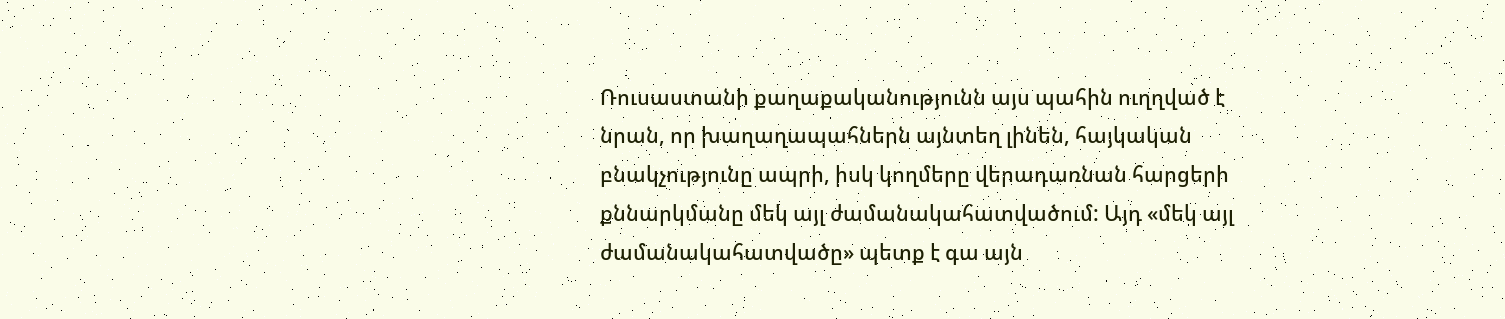Ռուսաստանի քաղաքականությունն այս պահին ուղղված է նրան, որ խաղաղապահներն այնտեղ լինեն, հայկական բնակչությունը ապրի, իսկ կողմերը վերադառնան հարցերի քննարկմանը մեկ այլ ժամանակահատվածում: Այդ «մեկ այլ ժամանակահատվածը» պետք է գա այն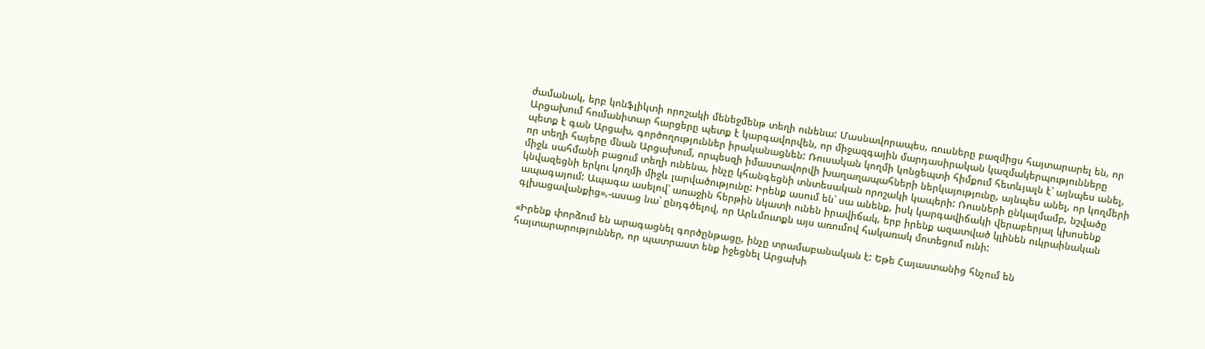ժամանակ, երբ կոնֆլիկտի որոշակի մենեջմենթ տեղի ունենա: Մասնավորապես, ռուսները բազմիցս հայտարարել են, որ Արցախում հումանիտար հարցերը պետք է կարգավորվեն, որ միջազգային մարդասիրական կազմակերպությունները պետք է գան Արցախ, գործողություններ իրականացնեն: Ռուսական կողմի կոնցեպտի հիմքում հետևյալն է՝ այնպես անել, որ տեղի հայերը մնան Արցախում, որպեսզի իմաստավորվի խաղաղապահների ներկայությունը, այնպես անել, որ կողմերի միջև սահմանի բացում տեղի ունենա, ինչը կհանգեցնի տնտեսական որոշակի կապերի: Ռուսների ընկալմամբ, նշվածը կնվազեցնի երկու կողմի միջև լարվածությունը: Իրենք ասում են՝ սա անենք, իսկ կարգավիճակի վերաբերյալ կխոսենք ապագայում: Ապագա ասելով՝ առաջին հերթին նկատի ունեն իրավիճակ, երբ իրենք ազատված կլինեն ուկրաինական գլխացավանքից»,-ասաց նա՝ ընդգծելով, որ Արևմուտքն այս առումով հակառակ մոտեցում ունի:

«Իրենք փորձում են արագացնել գործընթացը, ինչը տրամաբանական է: Եթե Հայաստանից հնչում են հայտարարություններ, որ պատրաստ ենք իջեցնել Արցախի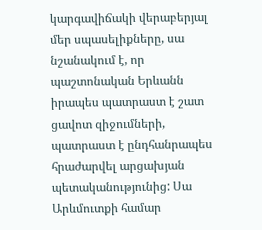կարգավիճակի վերաբերյալ մեր սպասելիքները, սա նշանակում է, որ պաշտոնական Երևանն իրապես պատրաստ է շատ ցավոտ զիջումների, պատրաստ է ընդհանրապես հրաժարվել արցախյան պետականությունից: Սա Արևմուտքի համար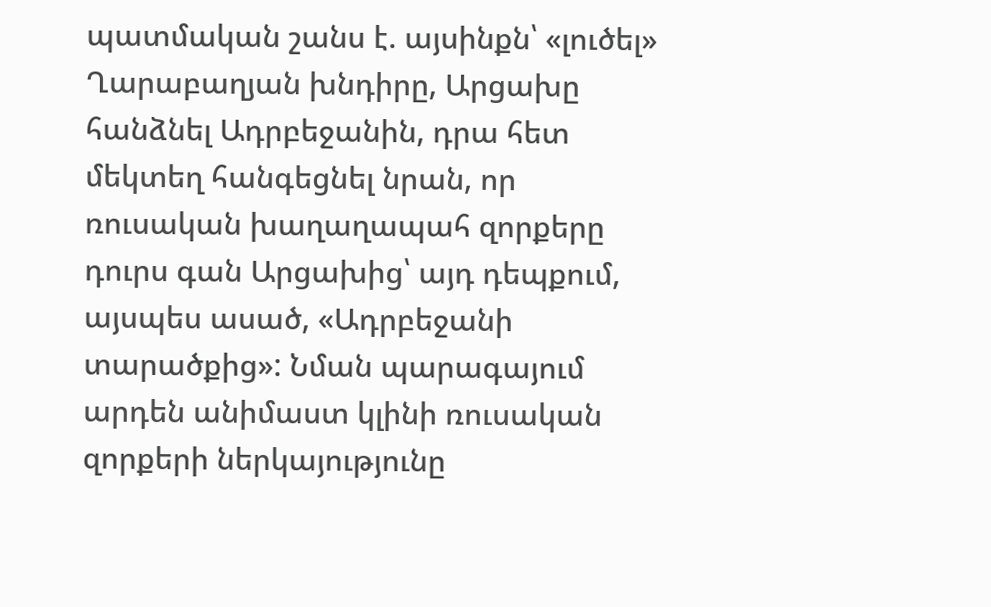պատմական շանս է. այսինքն՝ «լուծել» Ղարաբաղյան խնդիրը, Արցախը հանձնել Ադրբեջանին, դրա հետ մեկտեղ հանգեցնել նրան, որ ռուսական խաղաղապահ զորքերը դուրս գան Արցախից՝ այդ դեպքում, այսպես ասած, «Ադրբեջանի տարածքից»: Նման պարագայում արդեն անիմաստ կլինի ռուսական զորքերի ներկայությունը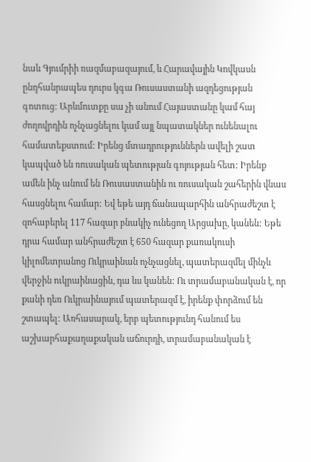նաև Գյումրիի ռազմաբազայում, և Հարավային Կովկասն ընդհանրապես դուրս կգա Ռուսաստանի ազդեցության գոտուց: Արևմուտքը սա չի անում Հայաստանը կամ հայ ժողովրդին ոչնչացնելու կամ այլ նպատակներ ունենալու համատեքստում: Իրենց մտադրություններն ավելի շատ կապված են ռուսական պետության գոյության հետ: Իրենք ամեն ինչ անում են Ռուսաստանին ու ռուսական շահերին վնաս հասցնելու համար: Եվ եթե այդ ճանապարհին անհրաժեշտ է զոհաբերել 117 հազար բնակիչ ունեցող Արցախը, կանեն: Եթե դրա համար անհրաժեշտ է 650 հազար քառակուսի կիլոմետրանոց Ուկրաինան ոչնչացնել, պատերազմել մինչև վերջին ուկրաինացին, դա ևս կանեն: Ու տրամաբանական է, որ քանի դեռ Ուկրաինայում պատերազմ է, իրենք փորձում են շտապել: Առհասարակ, երբ պետությունդ հանում ես աշխարհաքաղաքական աճուրդի, տրամաբանական է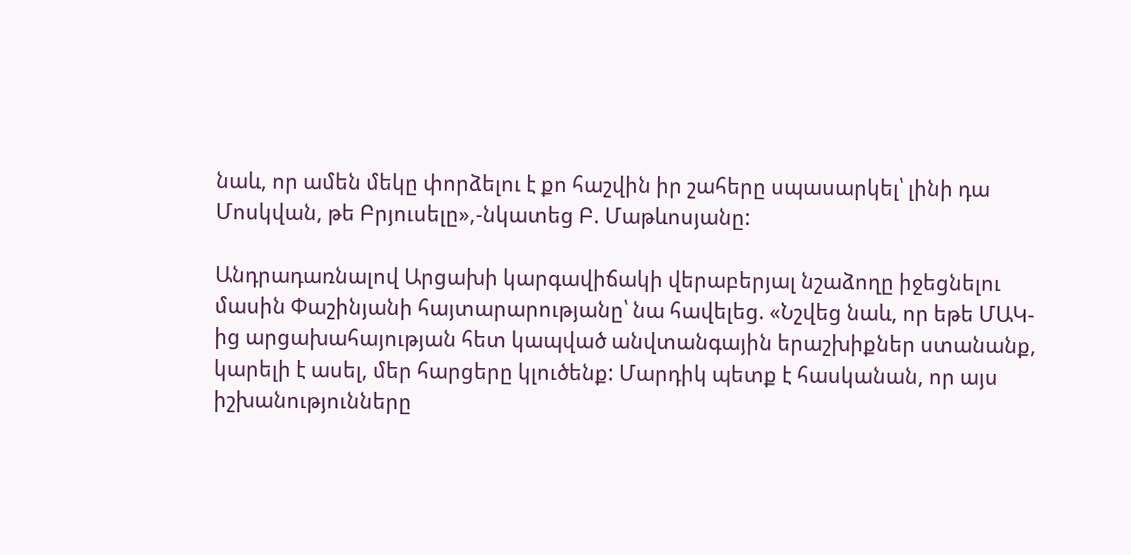նաև, որ ամեն մեկը փորձելու է քո հաշվին իր շահերը սպասարկել՝ լինի դա Մոսկվան, թե Բրյուսելը»,-նկատեց Բ. Մաթևոսյանը:

Անդրադառնալով Արցախի կարգավիճակի վերաբերյալ նշաձողը իջեցնելու մասին Փաշինյանի հայտարարությանը՝ նա հավելեց. «Նշվեց նաև, որ եթե ՄԱԿ-ից արցախահայության հետ կապված անվտանգային երաշխիքներ ստանանք, կարելի է ասել, մեր հարցերը կլուծենք: Մարդիկ պետք է հասկանան, որ այս իշխանությունները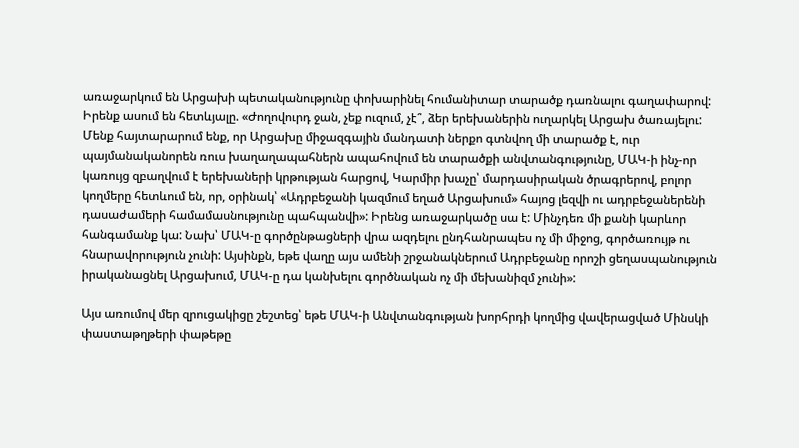առաջարկում են Արցախի պետականությունը փոխարինել հումանիտար տարածք դառնալու գաղափարով: Իրենք ասում են հետևյալը. «Ժողովուրդ ջան, չեք ուզում, չէ՞, ձեր երեխաներին ուղարկել Արցախ ծառայելու: Մենք հայտարարում ենք, որ Արցախը միջազգային մանդատի ներքո գտնվող մի տարածք է, ուր պայմանականորեն ռուս խաղաղապահներն ապահովում են տարածքի անվտանգությունը, ՄԱԿ-ի ինչ-որ կառույց զբաղվում է երեխաների կրթության հարցով, Կարմիր խաչը՝ մարդասիրական ծրագրերով, բոլոր կողմերը հետևում են, որ, օրինակ՝ «Ադրբեջանի կազմում եղած Արցախում» հայոց լեզվի ու ադրբեջաներենի դասաժամերի համամասնությունը պահպանվի»: Իրենց առաջարկածը սա է: Մինչդեռ մի քանի կարևոր հանգամանք կա: Նախ՝ ՄԱԿ-ը գործընթացների վրա ազդելու ընդհանրապես ոչ մի միջոց, գործառույթ ու հնարավորություն չունի: Այսինքն, եթե վաղը այս ամենի շրջանակներում Ադրբեջանը որոշի ցեղասպանություն իրականացնել Արցախում, ՄԱԿ-ը դա կանխելու գործնական ոչ մի մեխանիզմ չունի»:

Այս առումով մեր զրուցակիցը շեշտեց՝ եթե ՄԱԿ-ի Անվտանգության խորհրդի կողմից վավերացված Մինսկի փաստաթղթերի փաթեթը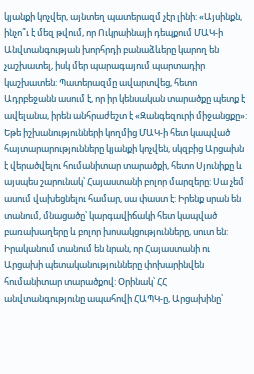կյանքի կոչվեր, այնտեղ պատերազմ չէր լինի: «Այսինքն, ինչո՞ւ է մեզ թվում, որ Ուկրաինայի դեպքում ՄԱԿ-ի Անվտանգության խորհրդի բանաձևերը կարող են չաշխատել, իսկ մեր պարագայում պարտադիր կաշխատեն: Պատերազմը ավարտվեց, հետո Ադրբեջանն ասում է, որ իր կենսական տարածքը պետք է ավելանա, իրեն անհրաժեշտ է «Զանգեզուրի միջանցքը»: Եթե իշխանությունների կողմից ՄԱԿ-ի հետ կապված հայտարարությունները կյանքի կոչվեն, սկզբից Արցախն է վերածվելու հումանիտար տարածքի, հետո Սյունիքը և այսպես շարունակ՝ Հայաստանի բոլոր մարզերը: Սա չեմ ասում վախեցնելու համար, սա փաստ է: Իրենք սրան են տանում, մնացածը՝ կարգավիճակի հետ կապված բառախաղերը և բոլոր խոսակցությունները, սուտ են: Իրականում տանում են նրան, որ Հայաստանի ու Արցախի պետականությունները փոխարինվեն հումանիտար տարածքով: Օրինակ՝ ՀՀ անվտանգությունը ապահովի ՀԱՊԿ-ը, Արցախինը՝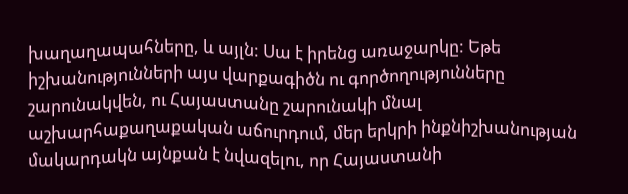խաղաղապահները, և այլն: Սա է իրենց առաջարկը: Եթե իշխանությունների այս վարքագիծն ու գործողությունները շարունակվեն, ու Հայաստանը շարունակի մնալ աշխարհաքաղաքական աճուրդում, մեր երկրի ինքնիշխանության մակարդակն այնքան է նվազելու, որ Հայաստանի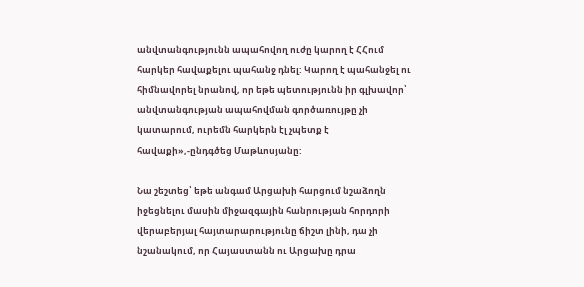անվտանգությունն ապահովող ուժը կարող է ՀՀում հարկեր հավաքելու պահանջ դնել: Կարող է պահանջել ու հիմնավորել նրանով, որ եթե պետությունն իր գլխավոր՝ անվտանգության ապահովման գործառույթը չի կատարում, ուրեմն հարկերն էլ չպետք է հավաքի»,-ընդգծեց Մաթևոսյանը:

Նա շեշտեց՝ եթե անգամ Արցախի հարցում նշաձողն իջեցնելու մասին միջազգային հանրության հորդորի վերաբերյալ հայտարարությունը ճիշտ լինի, դա չի նշանակում, որ Հայաստանն ու Արցախը դրա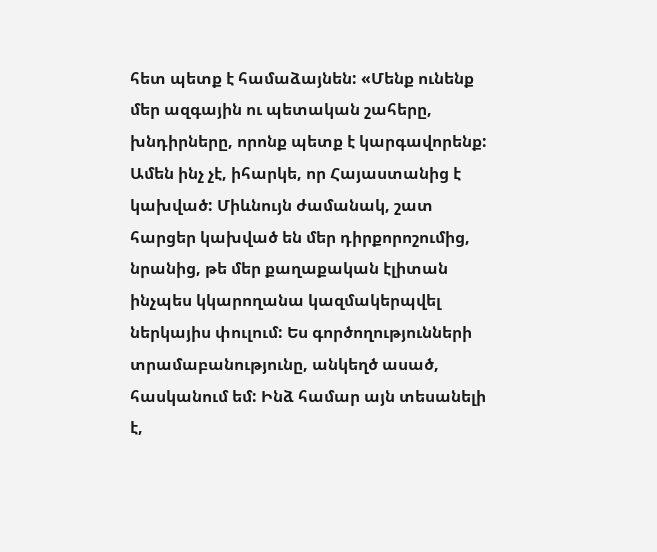հետ պետք է համաձայնեն: «Մենք ունենք մեր ազգային ու պետական շահերը, խնդիրները, որոնք պետք է կարգավորենք: Ամեն ինչ չէ, իհարկե, որ Հայաստանից է կախված: Միևնույն ժամանակ, շատ հարցեր կախված են մեր դիրքորոշումից, նրանից, թե մեր քաղաքական էլիտան ինչպես կկարողանա կազմակերպվել ներկայիս փուլում: Ես գործողությունների տրամաբանությունը, անկեղծ ասած, հասկանում եմ: Ինձ համար այն տեսանելի է,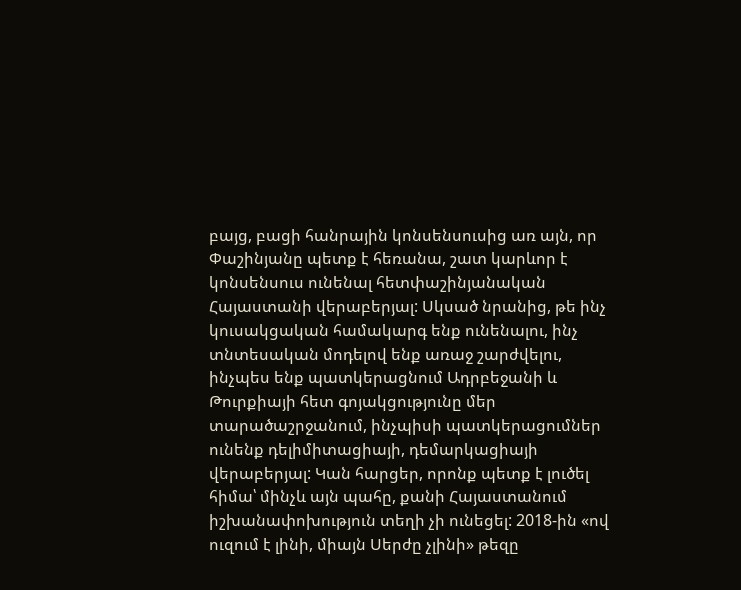բայց, բացի հանրային կոնսենսուսից առ այն, որ Փաշինյանը պետք է հեռանա, շատ կարևոր է կոնսենսուս ունենալ հետփաշինյանական Հայաստանի վերաբերյալ: Սկսած նրանից, թե ինչ կուսակցական համակարգ ենք ունենալու, ինչ տնտեսական մոդելով ենք առաջ շարժվելու, ինչպես ենք պատկերացնում Ադրբեջանի և Թուրքիայի հետ գոյակցությունը մեր տարածաշրջանում, ինչպիսի պատկերացումներ ունենք դելիմիտացիայի, դեմարկացիայի վերաբերյալ: Կան հարցեր, որոնք պետք է լուծել հիմա՝ մինչև այն պահը, քանի Հայաստանում իշխանափոխություն տեղի չի ունեցել: 2018-ին «ով ուզում է լինի, միայն Սերժը չլինի» թեզը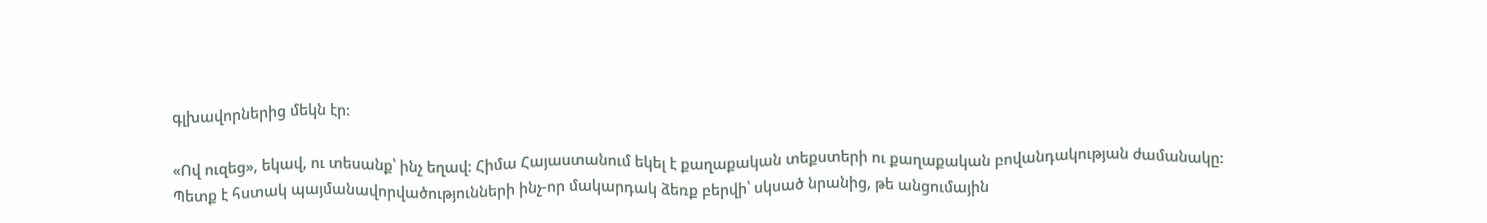գլխավորներից մեկն էր:

«Ով ուզեց», եկավ, ու տեսանք՝ ինչ եղավ: Հիմա Հայաստանում եկել է քաղաքական տեքստերի ու քաղաքական բովանդակության ժամանակը: Պետք է հստակ պայմանավորվածությունների ինչ-որ մակարդակ ձեռք բերվի՝ սկսած նրանից, թե անցումային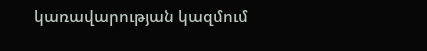կառավարության կազմում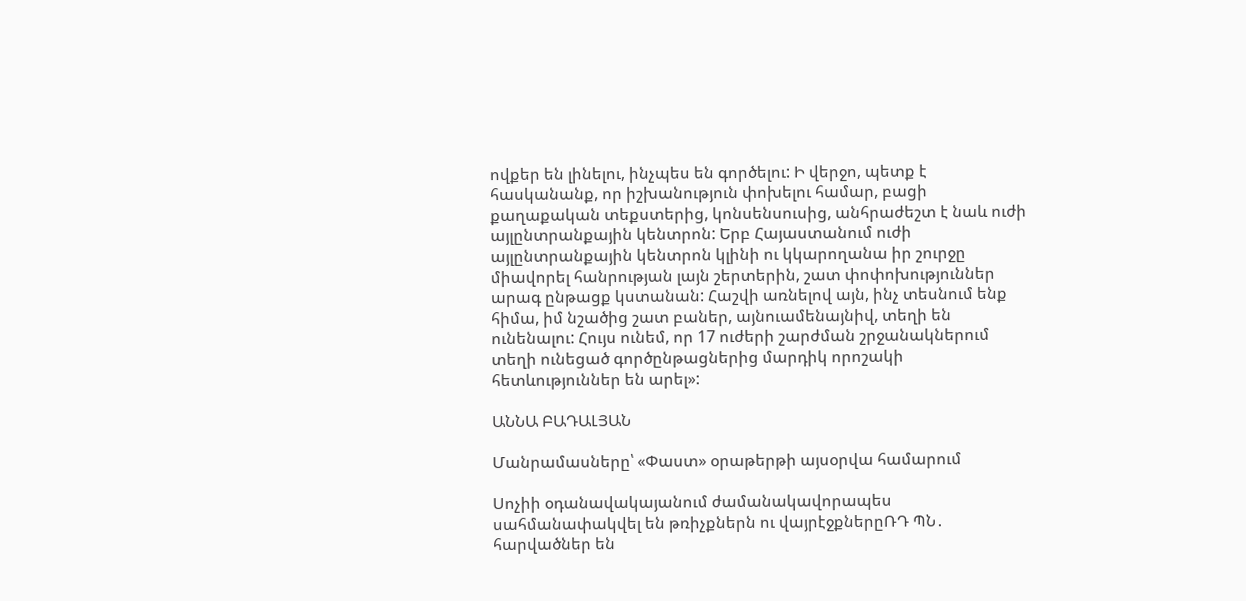ովքեր են լինելու, ինչպես են գործելու: Ի վերջո, պետք է հասկանանք, որ իշխանություն փոխելու համար, բացի քաղաքական տեքստերից, կոնսենսուսից, անհրաժեշտ է նաև ուժի այլընտրանքային կենտրոն: Երբ Հայաստանում ուժի այլընտրանքային կենտրոն կլինի ու կկարողանա իր շուրջը միավորել հանրության լայն շերտերին, շատ փոփոխություններ արագ ընթացք կստանան: Հաշվի առնելով այն, ինչ տեսնում ենք հիմա, իմ նշածից շատ բաներ, այնուամենայնիվ, տեղի են ունենալու: Հույս ունեմ, որ 17 ուժերի շարժման շրջանակներում տեղի ունեցած գործընթացներից մարդիկ որոշակի հետևություններ են արել»:

ԱՆՆԱ ԲԱԴԱԼՅԱՆ

Մանրամասները՝ «Փաստ» օրաթերթի այսօրվա համարում

Սոչիի օդանավակայանում ժամանակավորապես սահմանափակվել են թռիչքներն ու վայրէջքներըՌԴ ՊՆ․ հարվածներ են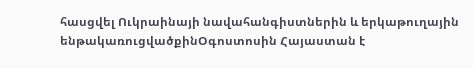հասցվել Ուկրաինայի նավահանգիստներին և երկաթուղային ենթակառուցվածքինՕգոստոսին Հայաստան է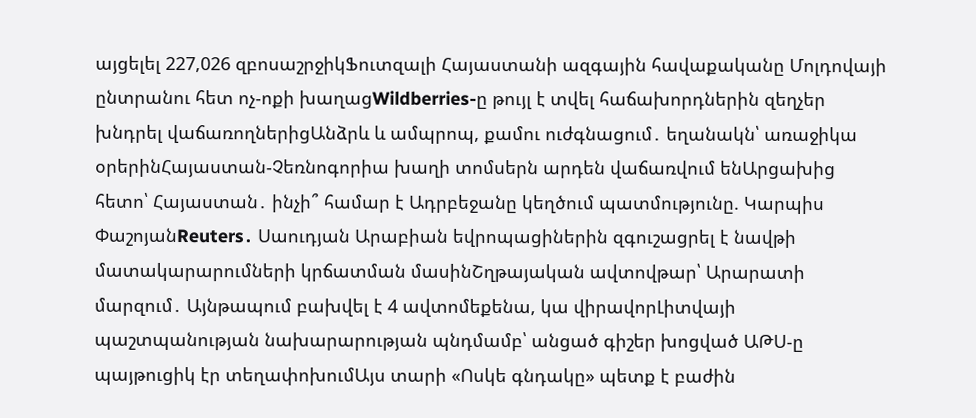այցելել 227,026 զբոսաշրջիկՖուտզալի Հայաստանի ազգային հավաքականը Մոլդովայի ընտրանու հետ ոչ-ոքի խաղացWildberries-ը թույլ է տվել հաճախորդներին զեղչեր խնդրել վաճառողներիցԱնձրև և ամպրոպ, քամու ուժգնացում․ եղանակն՝ առաջիկա օրերինՀայաստան-Չեռնոգորիա խաղի տոմսերն արդեն վաճառվում ենԱրցախից հետո՝ Հայաստան․ ինչի՞ համար է Ադրբեջանը կեղծում պատմությունը. Կարպիս ՓաշոյանReuters․ Սաուդյան Արաբիան եվրոպացիներին զգուշացրել է նավթի մատակարարումների կրճատման մասինՇղթայական ավտովթար՝ Արարատի մարզում․ Այնթապում բախվել է 4 ավտոմեքենա, կա վիրավորԼիտվայի պաշտպանության նախարարության պնդմամբ՝ անցած գիշեր խոցված ԱԹՍ-ը պայթուցիկ էր տեղափոխումԱյս տարի «Ոսկե գնդակը» պետք է բաժին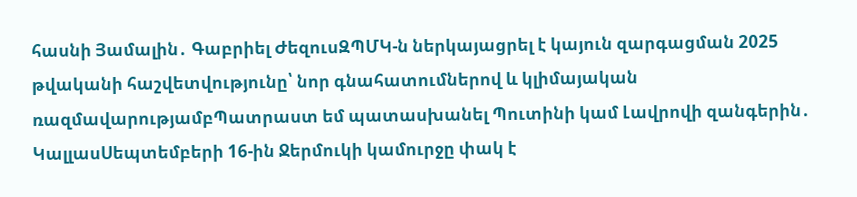հասնի Յամալին․ Գաբրիել ԺեզուսԶՊՄԿ-ն ներկայացրել է կայուն զարգացման 2025 թվականի հաշվետվությունը՝ նոր գնահատումներով և կլիմայական ռազմավարությամբՊատրաստ եմ պատասխանել Պուտինի կամ Լավրովի զանգերին․ ԿալլասՍեպտեմբերի 16-ին Ջերմուկի կամուրջը փակ է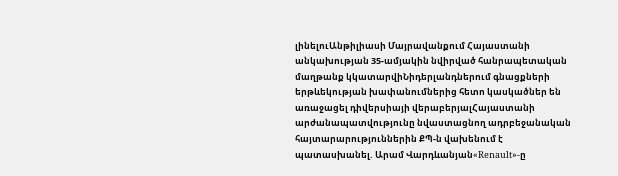լինելուԱնթիլիասի Մայրավանքում Հայաստանի անկախության 35-ամյակին նվիրված հանրապետական մաղթանք կկատարվիՆիդերլանդներում գնացքների երթևեկության խափանումներից հետո կասկածներ են առաջացել դիվերսիայի վերաբերյալՀայաստանի արժանապատվությունը նվաստացնող ադրբեջանական հայտարարություններին ՔՊ-ն վախենում է պատասխանել. Արամ Վարդևանյան«Renault»-ը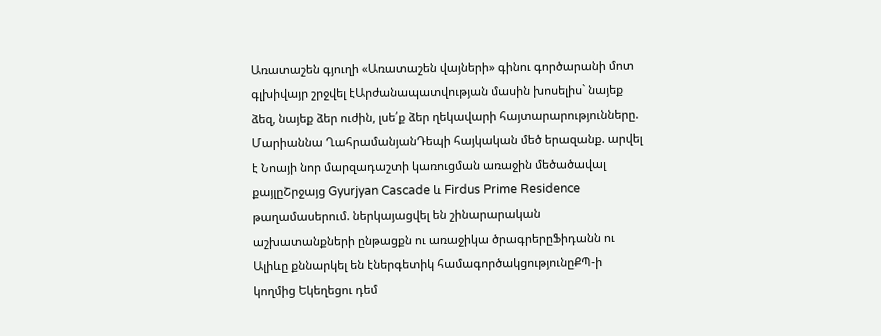Առատաշեն գյուղի «Առատաշեն վայների» գինու գործարանի մոտ գլխիվայր շրջվել էԱրժանապատվության մասին խոսելիս` նայեք ձեզ, նայեք ձեր ուժին, լսե՛ք ձեր ղեկավարի հայտարարությունները. Մարիաննա ՂահրամանյանԴեպի հայկական մեծ երազանք. արվել է Նոայի նոր մարզադաշտի կառուցման առաջին մեծածավալ քայլըՇրջայց Gyurjyan Cascade և Firdus Prime Residence թաղամասերում. ներկայացվել են շինարարական աշխատանքների ընթացքն ու առաջիկա ծրագրերըՖիդանն ու Ալիևը քննարկել են էներգետիկ համագործակցությունըՔՊ-ի կողմից Եկեղեցու դեմ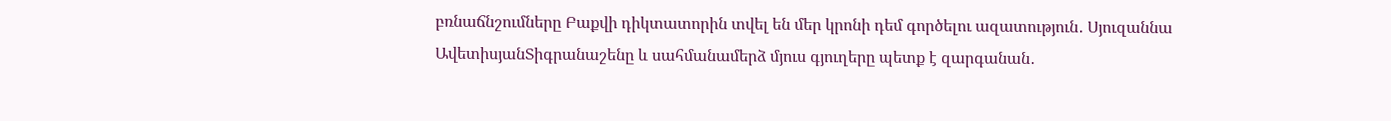բռնաճնշումները Բաքվի դիկտատորին տվել են մեր կրոնի դեմ գործելու ազատություն․ Սյուզաննա ԱվետիսյանՏիգրանաշենը և սահմանամերձ մյուս գյուղերը պետք է զարգանան․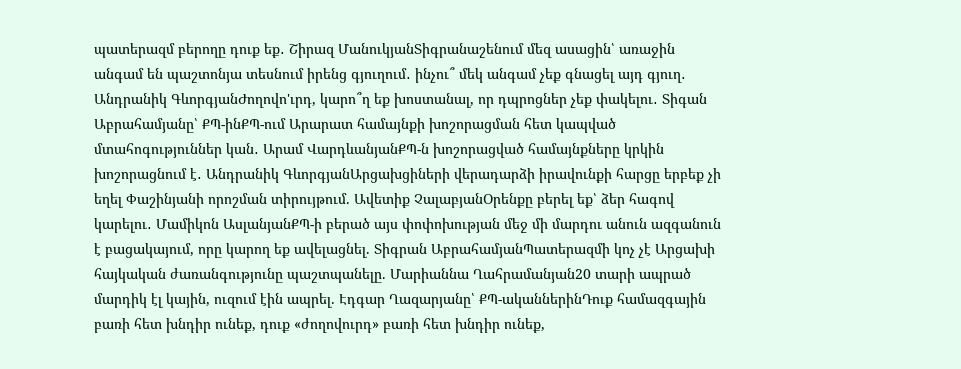պատերազմ բերողը դուք եք․ Շիրազ ՄանուկյանՏիգրանաշենում մեզ ասացին՝ առաջին անգամ են պաշտոնյա տեսնում իրենց գյուղում․ ինչու՞ մեկ անգամ չեք գնացել այդ գյուղ․ Անդրանիկ ԳևորգյանԺողովո'ւրդ, կարո՞ղ եք խոստանալ, որ դպրոցներ չեք փակելու․ Տիգան Աբրահամյանը՝ ՔՊ-ինՔՊ-ում Արարատ համայնքի խոշորացման հետ կապված մտահոգություններ կան․ Արամ ՎարդևանյանՔՊ-ն խոշորացված համայնքները կրկին խոշորացնում է․ Անդրանիկ ԳևորգյանԱրցախցիների վերադարձի իրավունքի հարցը երբեք չի եղել Փաշինյանի որոշման տիրույթում. Ավետիք ՉալաբյանՕրենքը բերել եք՝ ձեր հագով կարելու․ Մամիկոն ԱսլանյանՔՊ-ի բերած այս փոփոխության մեջ մի մարդու անուն ազգանուն է բացակայում, որը կարող եք ավելացնել. Տիգրան ԱբրահամյանՊատերազմի կոչ չէ Արցախի հայկական ժառանգությունը պաշտպանելը. Մարիաննա Ղահրամանյան20 տարի ապրած մարդիկ էլ կային, ուզում էին ապրել. Էդգար Ղազարյանը՝ ՔՊ-ականներինԴուք համազգային բառի հետ խնդիր ունեք, դուք «ժողովուրդ» բառի հետ խնդիր ունեք,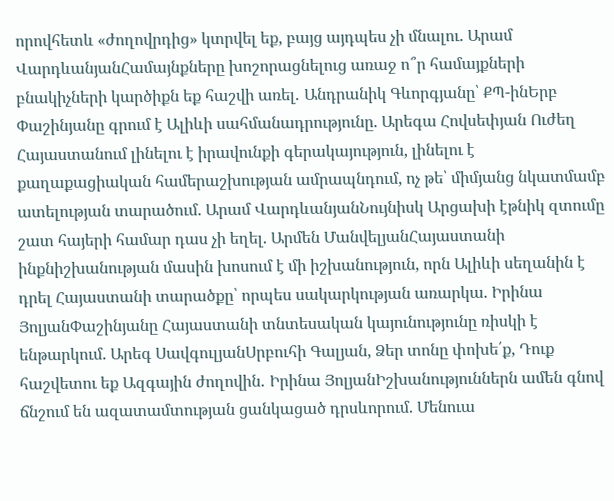որովհետև «ժողովրդից» կտրվել եք, բայց այդպես չի մնալու. Արամ ՎարդևանյանՀամայնքները խոշորացնելուց առաջ ո՞ր համայքների բնակիչների կարծիքն եք հաշվի առել․ Անդրանիկ Գևորգյանը՝ ՔՊ-ինԵրբ Փաշինյանը գրում է Ալիևի սահմանադրությունը. Արեգա Հովսեփյան Ուժեղ Հայաստանում լինելու է իրավունքի գերակայություն, լինելու է քաղաքացիական համերաշխության ամրապնդում, ոչ թե՝ միմյանց նկատմամբ ատելության տարածում. Արամ ՎարդևանյանՆույնիսկ Արցախի էթնիկ զտումը շատ հայերի համար դաս չի եղել. Արմեն ՄանվելյանՀայաստանի ինքնիշխանության մասին խոսում է մի իշխանություն, որն Ալիևի սեղանին է դրել Հայաստանի տարածքը՝ որպես սակարկության առարկա. Իրինա ՅոլյանՓաշինյանը Հայաստանի տնտեսական կայունությունը ռիսկի է ենթարկում. Արեգ ՍավգուլյանՍրբուհի Գալյան, Ձեր տոնը փոխե՛ք, Դուք հաշվետու եք Ազգային ժողովին․ Իրինա ՅոլյանԻշխանություններն ամեն գնով ճնշում են ազատամտության ցանկացած դրսևորում. Մենուա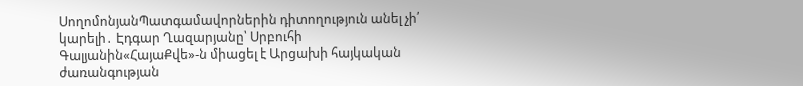ՍողոմոնյանՊատգամավորներին դիտողություն անել չի՛ կարելի․ Էդգար Ղազարյանը՝ Սրբուհի Գալյանին«ՀայաՔվե»-ն միացել է Արցախի հայկական ժառանգության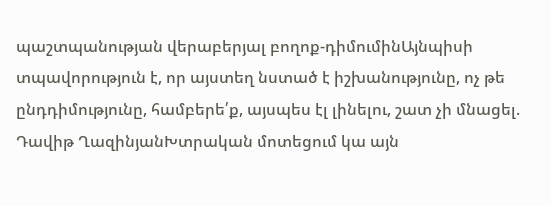պաշտպանության վերաբերյալ բողոք-դիմումինԱյնպիսի տպավորություն է, որ այստեղ նստած է իշխանությունը, ոչ թե ընդդիմությունը, համբերե՛ք, այսպես էլ լինելու, շատ չի մնացել. Դավիթ ՂազինյանԽտրական մոտեցում կա այն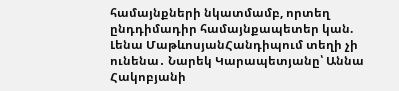համայնքների նկատմամբ, որտեղ ընդդիմադիր համայնքապետեր կան. Լենա ՄաթևոսյանՀանդիպում տեղի չի ունենա․ Նարեկ Կարապետյանը՝ Աննա Հակոբյանի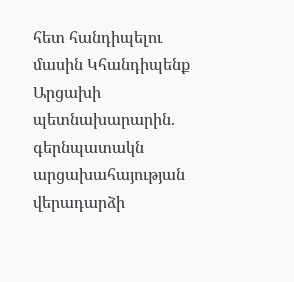հետ հանդիպելու մասին Կհանդիպենք Արցախի պետնախարարին. գերնպատակն արցախահայության վերադարձի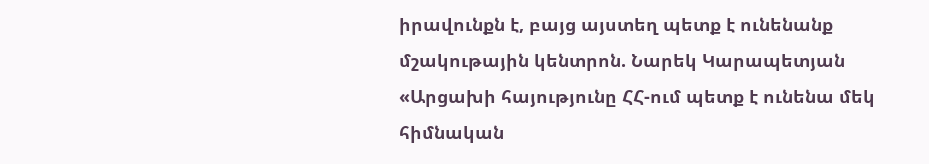իրավունքն է, բայց այստեղ պետք է ունենանք մշակութային կենտրոն. Նարեկ Կարապետյան «Արցախի հայությունը ՀՀ-ում պետք է ունենա մեկ հիմնական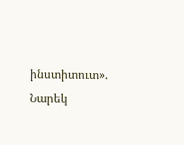ինստիտուտ». Նարեկ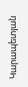Կարապետյան